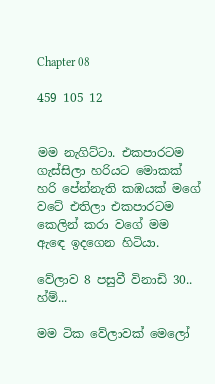Chapter 08

459 105 12


මම නැගිට්ටා. එකපාරටම ගැස්සිලා හරියට මොකක් හරි පේන්නැති කඹයක් මගේ වටේ එතිලා එකපාරටම කෙලින් කරා වගේ මම ඇඳෙ ඉදගෙන හිටියා.

වේලාව 8 පසුවී විනාඩි 30.. හ්ම්...

මම ටික වේලාවක් මෙලෝ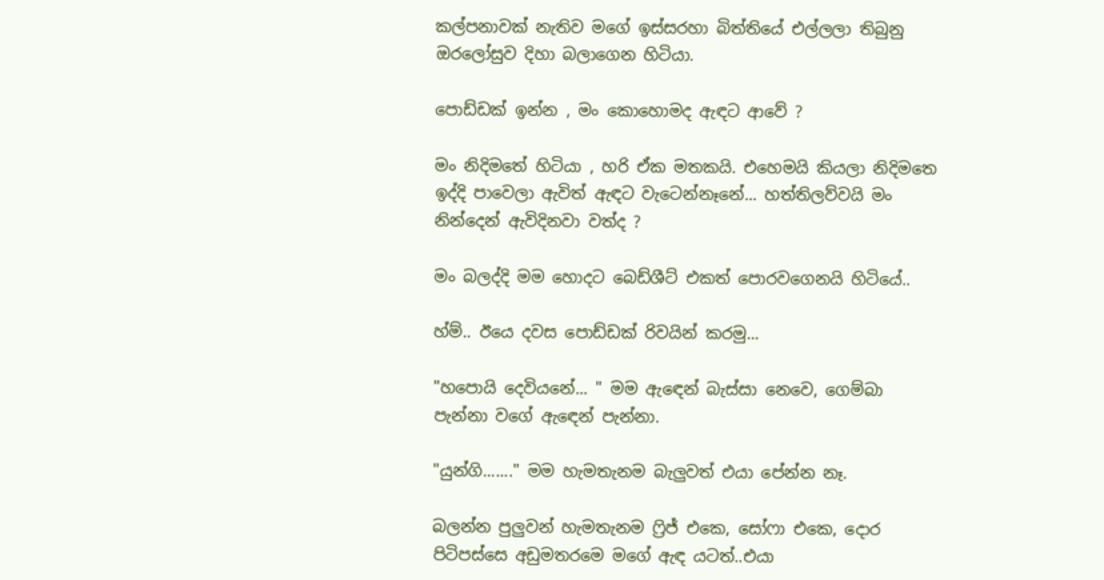කල්පනාවක් නැතිව මගේ ඉස්සරහා බිත්තියේ එල්ලලා තිබුනු ඔරලෝසුව දිහා බලාගෙන හිටියා.

පොඩ්ඩක් ඉන්න , මං කොහොමද ඇඳට ආවේ ?

මං නිදිමතේ හිටියා , හරි ඒක මතකයි. එහෙමයි කියලා නිදිමතෙ ඉද්දි පාවෙලා ඇවිත් ඇඳට වැටෙන්නෑනේ... හත්තිලව්වයි මං නින්දෙන් ඇවිදිනවා වත්ද ?

මං බලද්දි මම හොදට බෙඩ්ශීට් එකත් පොරවගෙනයි හිටියේ..

හ්ම්.. ඊයෙ දවස පොඩ්ඩක් රිවයින් කරමු...

"හපොයි දෙවියනේ... " මම ඇඳෙන් බැස්සා නෙවෙ, ගෙම්බා පැන්නා වගේ ඇඳෙන් පැන්නා.

"යුන්ගි......." මම හැමතැනම බැලුවත් එයා පේන්න නෑ.

බලන්න පුලුවන් හැමතැනම ෆ්‍රිජ් එකෙ, සෝෆා එකෙ, දොර පිටිපස්සෙ අඩුමතරමෙ මගේ ඇඳ යටත්..එයා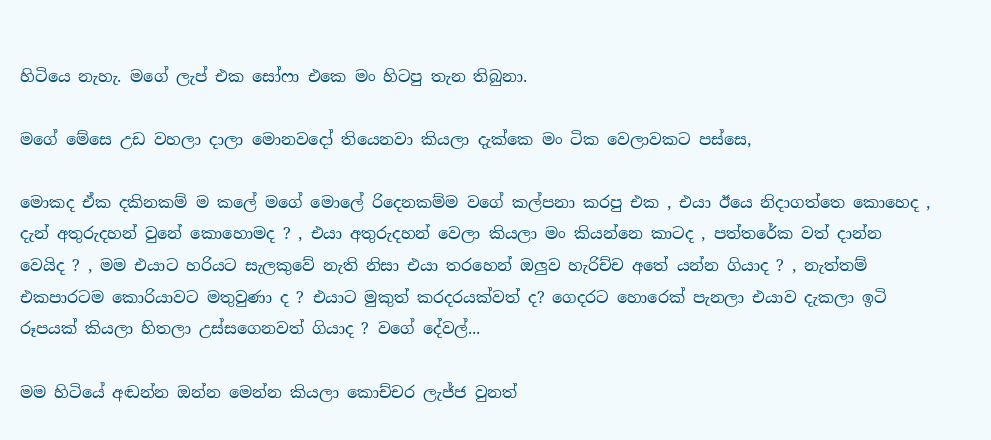හිටියෙ නැහැ. මගේ ලැප් එක සෝෆා එකෙ මං හිටපු තැන තිබුනා.

මගේ මේසෙ උඩ වහලා දාලා මොනවදෝ තියෙනවා කියලා දැක්කෙ මං ටික වෙලාවකට පස්සෙ,

මොකද ඒක දකිනකම් ම කලේ මගේ මොලේ රිදෙනකම්ම වගේ කල්පනා කරපු එක , එයා ඊයෙ නිදාගත්තෙ කොහෙද , දැන් අතුරුදහන් වුනේ කොහොමද ? , එයා අතුරුදහන් වෙලා කියලා මං කියන්නෙ කාටද , පත්තරේක වත් දාන්න වෙයිද ? , මම එයාට හරියට සැලකුවේ නැති නිසා එයා තරහෙන් ඔලුව හැරිච්ච අතේ යන්න ගියාද ? , නැත්තම් එකපාරටම කොරියාවට මතුවුණා ද ? එයාට මුකුත් කරදරයක්වත් ද? ගෙදරට හොරෙක් පැනලා එයාව දැකලා ඉටි රූපයක් කියලා හිතලා උස්සගෙනවත් ගියාද ? වගේ දේවල්...

මම හිටියේ අඬන්න ඔන්න මෙන්න කියලා කොච්චර ලැජ්ජ වුනත්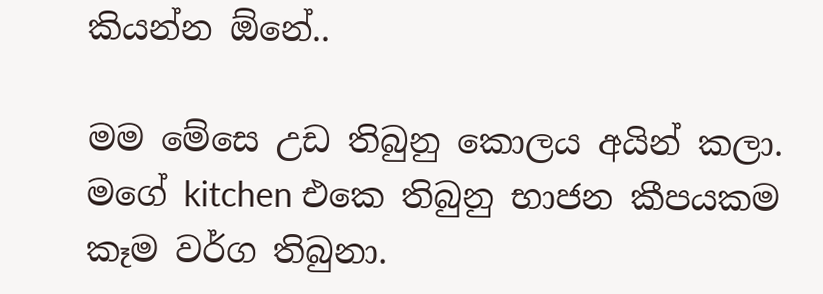කියන්න ඕනේ..

මම මේසෙ උඩ තිබුනු කොලය අයින් කලා. මගේ kitchen එකෙ තිබුනු භාජන කීපයකම කෑම වර්ග තිබුනා.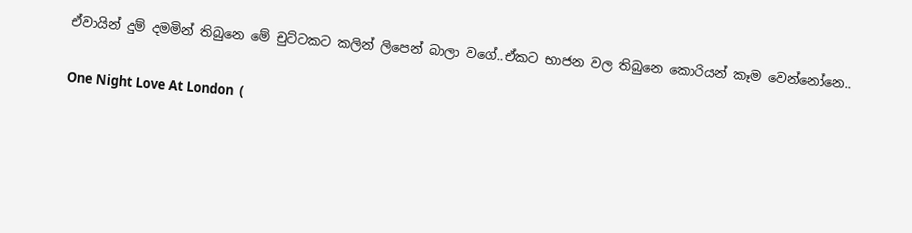ඒවායින් දුම් දමමින් තිබුනෙ මේ චුට්ටකට කලින් ලිපෙන් බාලා වගේ..ඒකට භාජන වල තිබුනෙ කොරියන් කෑම වෙන්නෝනෙ..

One Night Love At London  (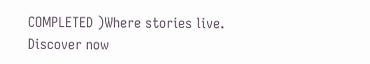COMPLETED )Where stories live. Discover now